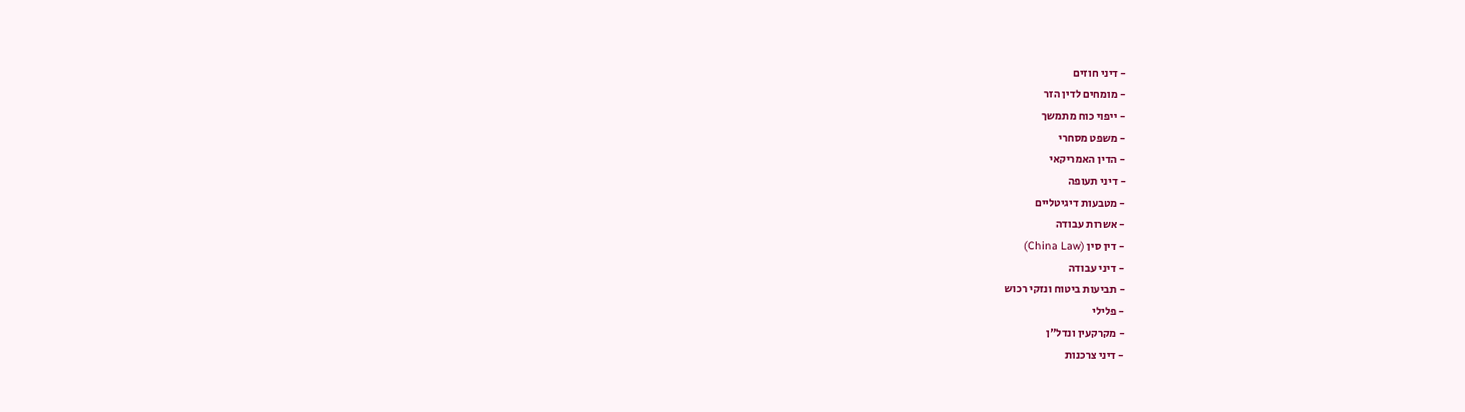- דיני חוזים
- מומחים לדין הזר
- ייפוי כוח מתמשך
- משפט מסחרי
- הדין האמריקאי
- דיני תעופה
- מטבעות דיגיטליים
- אשרות עבודה
- דין סין (China Law)
- דיני עבודה
- תביעות ביטוח ונזקי רכוש
- פלילי
- מקרקעין ונדל"ן
- דיני צרכנות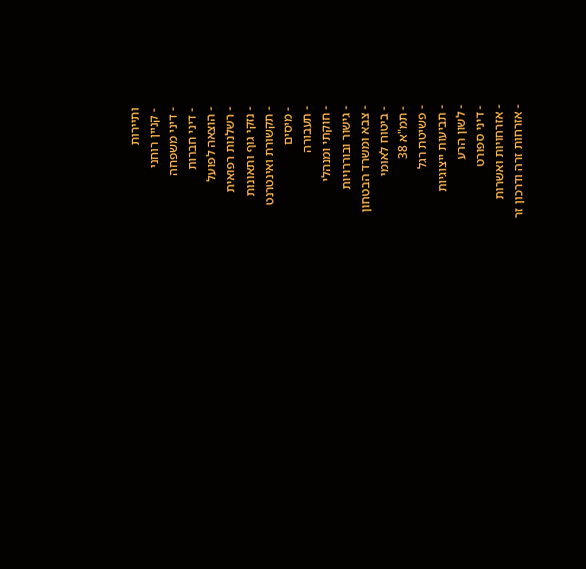ותיירות
- קניין רוחני
- דיני משפחה
- דיני חברות
- הוצאה לפועל
- רשלנות רפואית
- נזקי גוף ותאונות
- תקשורת ואינטרנט
- מיסים
- תעבורה
- חוקתי ומנהלי
- גישור ובוררויות
- צבא ומשרד הבטחון
- ביטוח לאומי
- תמ"א 38
- פשיטת רגל
- תביעות ייצוגיות
- לשון הרע
- דיני ספורט
- אזרחויות ואשרות
- אזרחות זרה ודרכון זר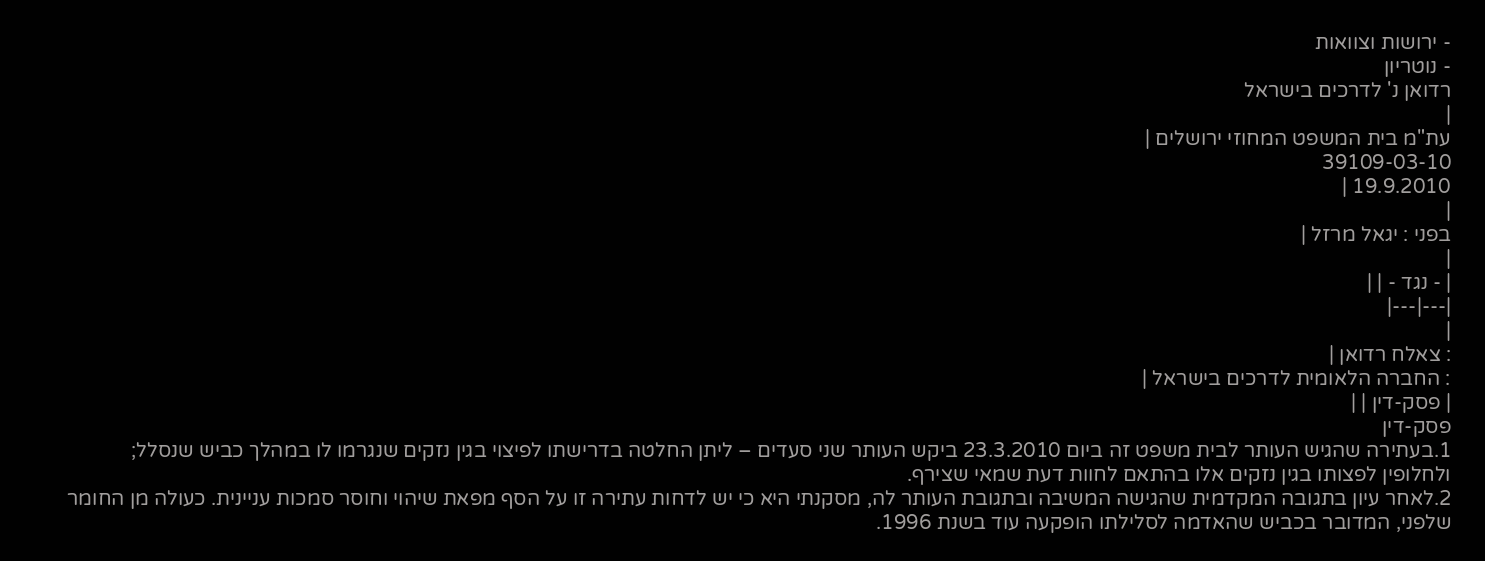- ירושות וצוואות
- נוטריון
רדואן נ' לדרכים בישראל
|
עת"מ בית המשפט המחוזי ירושלים |
39109-03-10
19.9.2010 |
|
בפני : יגאל מרזל |
|
| - נגד - | |
|---|---|
|
: צאלח רדואן |
: החברה הלאומית לדרכים בישראל |
| פסק-דין | |
פסק-דין
1.בעתירה שהגיש העותר לבית משפט זה ביום 23.3.2010 ביקש העותר שני סעדים – ליתן החלטה בדרישתו לפיצוי בגין נזקים שנגרמו לו במהלך כביש שנסלל; ולחלופין לפצותו בגין נזקים אלו בהתאם לחוות דעת שמאי שצירף.
2.לאחר עיון בתגובה המקדמית שהגישה המשיבה ובתגובת העותר לה, מסקנתי היא כי יש לדחות עתירה זו על הסף מפאת שיהוי וחוסר סמכות עניינית. כעולה מן החומר שלפני, המדובר בכביש שהאדמה לסלילתו הופקעה עוד בשנת 1996.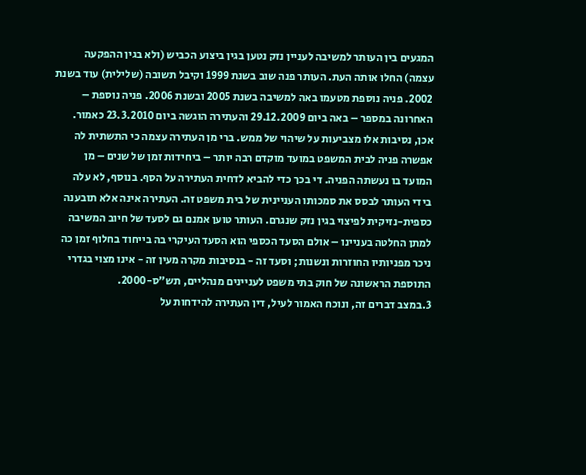המגעים בין העותר למשיבה לעניין נזק נטען בגין ביצוע הכביש (ולא בגין ההפקעה עצמה) החלו אותה העת. העותר פנה שוב בשנת 1999 וקיבל תשובה (שלילית) עוד בשנת 2002. פניה נוספת מטעמו באה למשיבה בשנת 2005 ובשנת 2006. פניה נוספת – האחרונה במספר – באה ביום 29.12.2009 והעתירה הוגשה ביום 23.3.2010 כאמור. אכן, נסיבות אלו מצביעות על שיהוי של ממש. ברי מן העתירה עצמה כי התשתית לה אפשרה פניה לבית המשפט במועד מוקדם רבה יותר – ביחידות זמן של שנים – מן המועד בו נעשתה הפניה. די בכך כדי להביא לדחית העתירה על הסף. בנוסף, לא עלה בידי העותר לבסס את סמכותו העניינית של בית משפט זה. העתירה אינה אלא תובענה כספית-נזיקית לפיצוי בגין נזק שנגרם. העותר טוען אמנם גם לסעד של חיוב המשיבה למתן החלטה בעניינו – אולם הסעד הכספי הוא הסעד העיקרי בה בייחוד בחלוף זמן כה ניכר מפניותיו החוזרות ונשנות; וסעד זה - בנסיבות מקרה מעין זה - אינו מצוי בגדרי התוספת הראשונה של חוק בתי משפט לעניינים מנהליים, תש"ס-2000.
3.במצב דברים זה, ונוכח האמור לעיל, דין העתירה להידחות על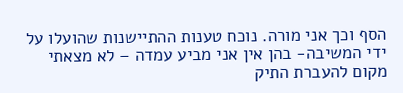הסף וכך אני מורה. נוכח טענות ההתיישנות שהועלו על ידי המשיבה- בהן אין אני מביע עמדה – לא מצאתי מקום להעברת התיק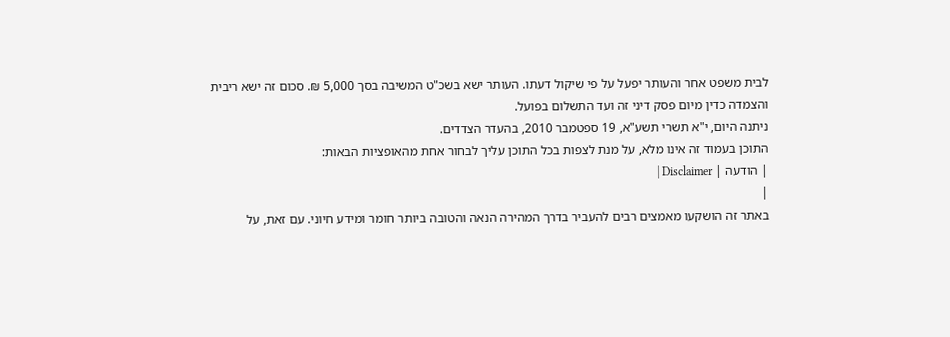לבית משפט אחר והעותר יפעל על פי שיקול דעתו. העותר ישא בשכ"ט המשיבה בסך 5,000 ₪. סכום זה ישא ריבית והצמדה כדין מיום פסק דיני זה ועד התשלום בפועל.
ניתנה היום, י"א תשרי תשע"א, 19 ספטמבר 2010, בהעדר הצדדים.
התוכן בעמוד זה אינו מלא, על מנת לצפות בכל התוכן עליך לבחור אחת מהאופציות הבאות:
| הודעה | Disclaimer |
|
באתר זה הושקעו מאמצים רבים להעביר בדרך המהירה הנאה והטובה ביותר חומר ומידע חיוני. עם זאת, על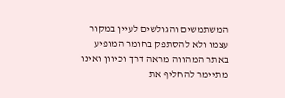המשתמשים והגולשים לעיין במקור עצמו ולא להסתפק בחומר המופיע באתר המהווה מראה דרך וכיוון ואינו מתיימר להחליף את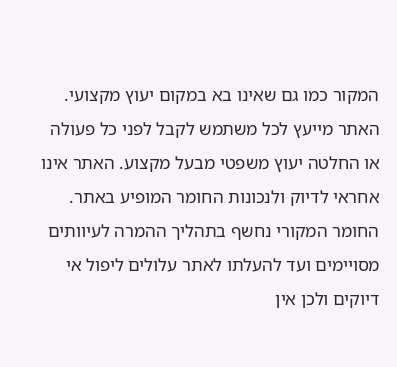המקור כמו גם שאינו בא במקום יעוץ מקצועי. האתר מייעץ לכל משתמש לקבל לפני כל פעולה או החלטה יעוץ משפטי מבעל מקצוע. האתר אינו אחראי לדיוק ולנכונות החומר המופיע באתר. החומר המקורי נחשף בתהליך ההמרה לעיוותים מסויימים ועד להעלתו לאתר עלולים ליפול אי דיוקים ולכן אין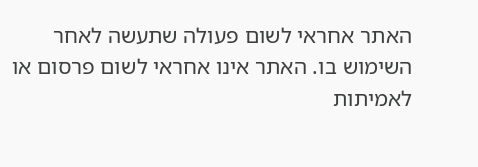האתר אחראי לשום פעולה שתעשה לאחר השימוש בו. האתר אינו אחראי לשום פרסום או לאמיתות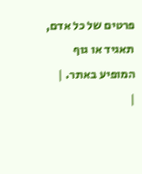פרטים של כל אדם, תאגיד או גוף המופיע באתר. |
|